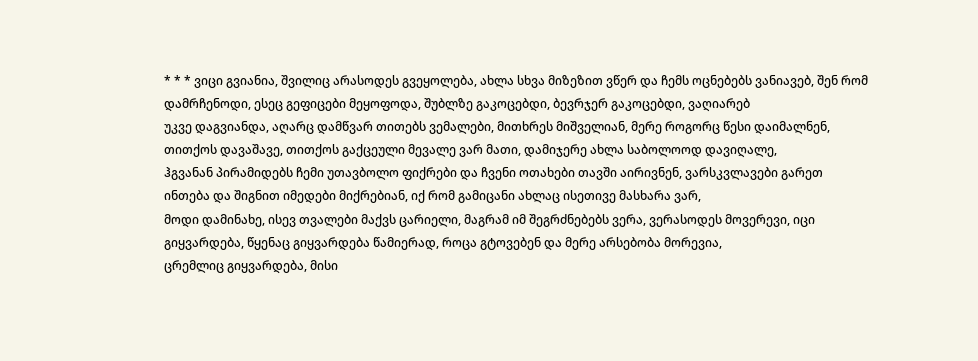* * * ვიცი გვიანია, შვილიც არასოდეს გვეყოლება, ახლა სხვა მიზეზით ვწერ და ჩემს ოცნებებს ვანიავებ, შენ რომ დამრჩენოდი, ესეც გეფიცები მეყოფოდა, შუბლზე გაკოცებდი, ბევრჯერ გაკოცებდი, ვაღიარებ
უკვე დაგვიანდა, აღარც დამწვარ თითებს ვემალები, მითხრეს მიშველიან, მერე როგორც წესი დაიმალნენ, თითქოს დავაშავე, თითქოს გაქცეული მევალე ვარ მათი, დამიჯერე ახლა საბოლოოდ დავიღალე,
ჰგვანან პირამიდებს ჩემი უთავბოლო ფიქრები და ჩვენი ოთახები თავში აირივნენ, ვარსკვლავები გარეთ ინთება და შიგნით იმედები მიქრებიან, იქ რომ გამიცანი ახლაც ისეთივე მასხარა ვარ,
მოდი დამინახე, ისევ თვალები მაქვს ცარიელი, მაგრამ იმ შეგრძნებებს ვერა, ვერასოდეს მოვერევი, იცი გიყვარდება, წყენაც გიყვარდება წამიერად, როცა გტოვებენ და მერე არსებობა მორევია,
ცრემლიც გიყვარდება, მისი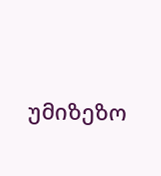უმიზეზო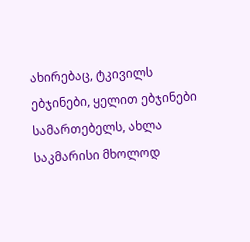ახირებაც, ტკივილს ებჯინები, ყელით ებჯინები სამართებელს, ახლა საკმარისი მხოლოდ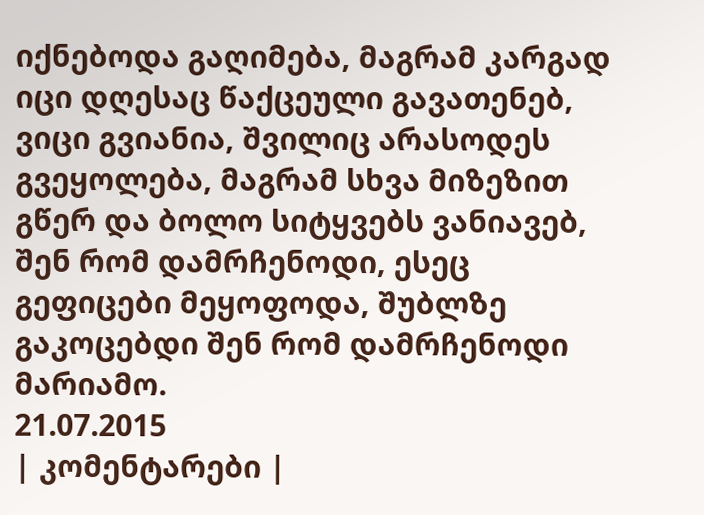იქნებოდა გაღიმება, მაგრამ კარგად იცი დღესაც წაქცეული გავათენებ,
ვიცი გვიანია, შვილიც არასოდეს გვეყოლება, მაგრამ სხვა მიზეზით გწერ და ბოლო სიტყვებს ვანიავებ, შენ რომ დამრჩენოდი, ესეც გეფიცები მეყოფოდა, შუბლზე გაკოცებდი შენ რომ დამრჩენოდი მარიამო.
21.07.2015
| კომენტარები |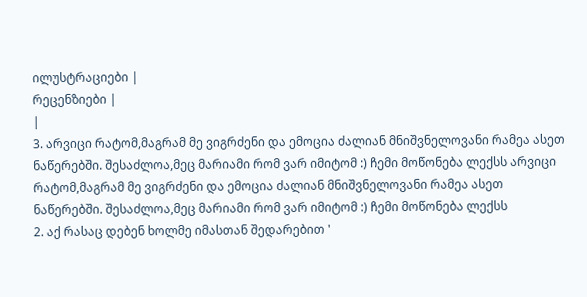ილუსტრაციები |
რეცენზიები |
|
3. არვიცი რატომ,მაგრამ მე ვიგრძენი და ემოცია ძალიან მნიშვნელოვანი რამეა ასეთ ნაწერებში. შესაძლოა,მეც მარიამი რომ ვარ იმიტომ :) ჩემი მოწონება ლექსს არვიცი რატომ,მაგრამ მე ვიგრძენი და ემოცია ძალიან მნიშვნელოვანი რამეა ასეთ ნაწერებში. შესაძლოა,მეც მარიამი რომ ვარ იმიტომ :) ჩემი მოწონება ლექსს
2. აქ რასაც დებენ ხოლმე იმასთან შედარებით '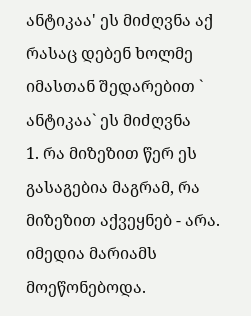ანტიკაა' ეს მიძღვნა აქ რასაც დებენ ხოლმე იმასთან შედარებით ` ანტიკაა` ეს მიძღვნა
1. რა მიზეზით წერ ეს გასაგებია მაგრამ, რა მიზეზით აქვეყნებ - არა. იმედია მარიამს მოეწონებოდა.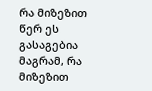რა მიზეზით წერ ეს გასაგებია მაგრამ, რა მიზეზით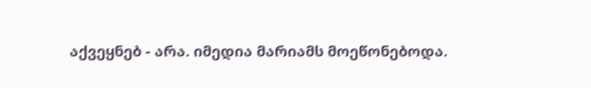აქვეყნებ - არა. იმედია მარიამს მოეწონებოდა.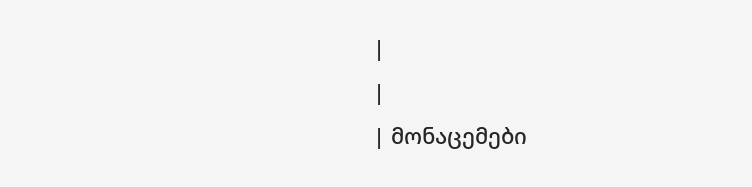|
|
| მონაცემები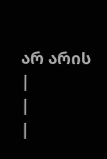არ არის |
|
|